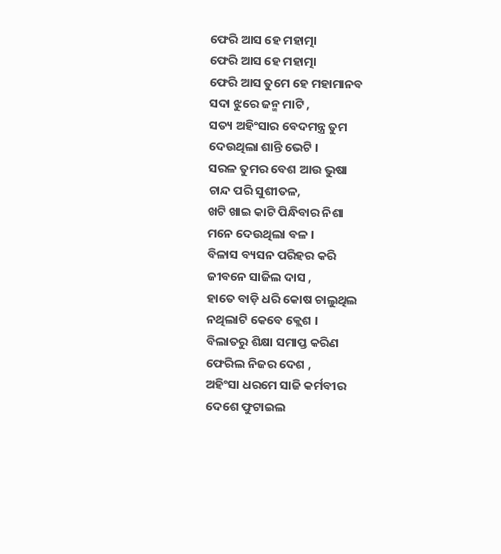ଫେରି ଆସ ହେ ମହାତ୍ମା
ଫେରି ଆସ ହେ ମହାତ୍ମା
ଫେରି ଆସ ତୁମେ ହେ ମହାମାନବ
ସଦା ଝୁରେ ଜନ୍ମ ମାଟି ,
ସତ୍ୟ ଅହିଂସାର ବେଦମନ୍ତ୍ର ତୁମ
ଦେଉଥିଲା ଶାନ୍ତି ଭେଟି ।
ସରଳ ତୁମର ବେଶ ଆଉ ଭୁଷା
ଚାନ୍ଦ ପରି ସୁଶୀତଳ,
ଖଟି ଖାଇ କାଟି ପିନ୍ଧିବାର ନିଶା
ମନେ ଦେଉଥିଲା ବଳ ।
ବିଳାସ ବ୍ୟସନ ପରିହର କରି
ଜୀବନେ ସାଜିଲ ଦାସ ,
ହାତେ ବାଡ଼ି ଧରି କୋଷ ଚାଲୁଥିଲ
ନଥିଲାଟି କେବେ କ୍ଲେଶ ।
ବିଲାତରୁ ଶିକ୍ଷା ସମାପ୍ତ କରିଣ
ଫେରିଲ ନିଜର ଦେଶ ,
ଅହିଂସା ଧରମେ ସାଜି କର୍ମବୀର
ଦେଶେ ଫୁଟାଇଲ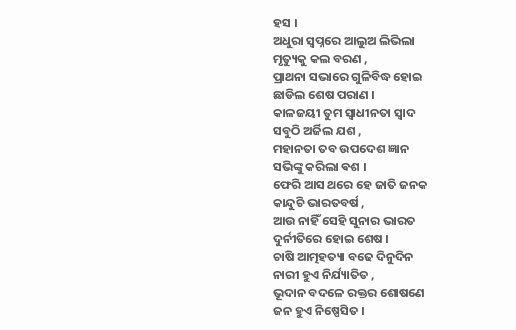ହସ ।
ଅଧୁରା ସ୍ୱପ୍ନରେ ଆଲୁଅ ଲିଭିଲା
ମୃତ୍ୟୁକୁ କଲ ବରଣ ,
ପ୍ରାଥନା ସଭାରେ ଗୁଳିବିଦ୍ଧ ହୋଇ
ଛାଡିଲ ଶେଷ ପରାଣ ।
କାଳଜୟୀ ତୁମ ସ୍ୱାଧୀନତା ସ୍ୱାଦ
ସବୁଠି ଅର୍ଜିଲ ଯଶ ,
ମହାନତା ତବ ଉପଦେଶ ଜ୍ଞାନ
ସଭିଙ୍କୁ କରିଲା ଵଶ ।
ଫେରି ଆସ ଥରେ ହେ ଜାତି ଜନକ
କାନ୍ଦୁଚି ଭାରତବର୍ଷ ,
ଆଉ ନାହିଁ ସେହି ସୁନାର ଭାରତ
ଦୁର୍ନୀତିରେ ହୋଇ ଶେଷ ।
ଚାଷି ଆତ୍ମହତ୍ୟା ବଢେ ଦିନୁଦିନ
ନାରୀ ହୁଏ ନିର୍ଯ୍ୟାତିତ ,
ଭୂଦାନ ବଦଳେ ରକ୍ତର ଶୋଷଣେ
ଜନ ହୁଏ ନିଷ୍ପେସିତ ।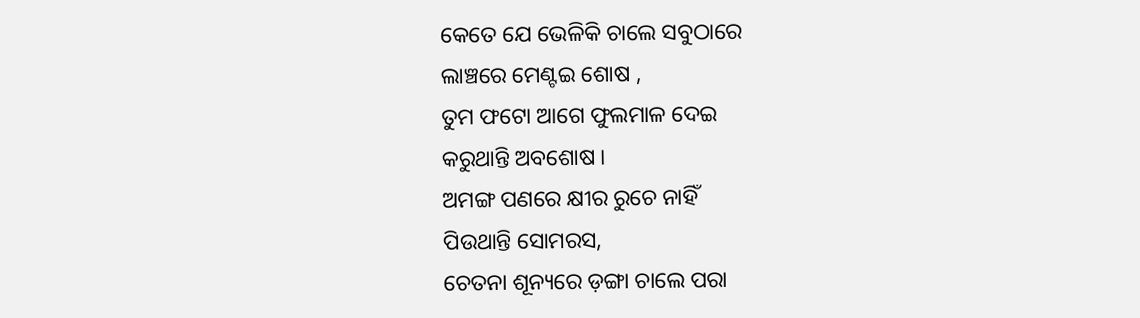କେତେ ଯେ ଭେଳିକି ଚାଲେ ସବୁଠାରେ
ଲାଞ୍ଚରେ ମେଣ୍ଟଇ ଶୋଷ ,
ତୁମ ଫଟୋ ଆଗେ ଫୁଲମାଳ ଦେଇ
କରୁଥାନ୍ତି ଅବଶୋଷ ।
ଅମଙ୍ଗ ପଣରେ କ୍ଷୀର ରୁଚେ ନାହିଁ
ପିଉଥାନ୍ତି ସୋମରସ,
ଚେତନା ଶୂନ୍ୟରେ ଡ଼ଙ୍ଗା ଚାଲେ ପରା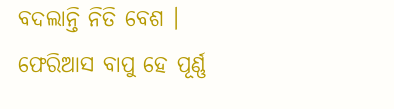ବଦଲାନ୍ତି ନିତି ବେଶ ।
ଫେରିଆସ ବାପୁ ହେ ପୂର୍ଣ୍ଣ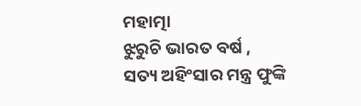ମହାତ୍ମା
ଝୁରୁଚି ଭାରତ ବର୍ଷ ,
ସତ୍ୟ ଅହିଂସାର ମନ୍ତ୍ର ଫୁଙ୍କି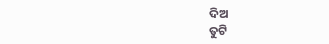ଦିଅ
ତୁଟି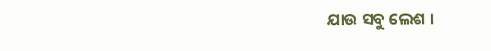ଯାଉ ସବୁ ଲେଶ ।